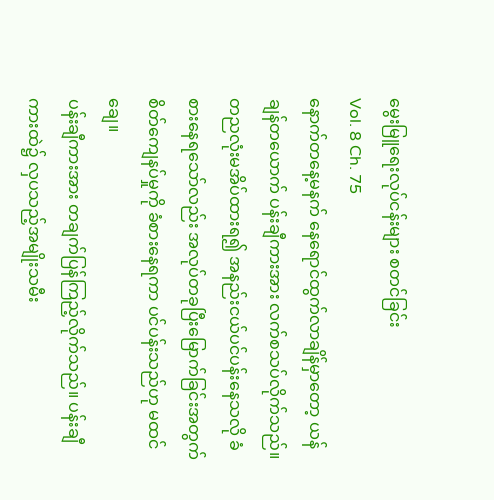မွေးမြူရေးလုပ်ငန်းများ စတင်ခြင်း
Vol. 8 Ch. 75
နောက်တနေ့မနက် နေရောင်ထွက်လာချိန်မှာတော့ ယန်ချန်တယောက် ပန်းချီကားအား လက်စသပ်လိုက်သည်။
တညလုံးမအိပ်ထားရ၍ အနည်းငယ်ပင်ပန်းနေသလို ခံစားနေရသော်လည်း အလုပ်တခုပြီးမြောက်ခြင်းအတွက် စိတ်ကျေနပ်မှုကို ခံစားနေရကာ ပင်ပန်းသည်ဟု မထင်ချေ။
ပန်းချီကားအား တချက်ပြန်ကြည့်လိုက်သည်။ ပန်းချီကားထဲ၌ လှပသည့်အမျိုးသမီး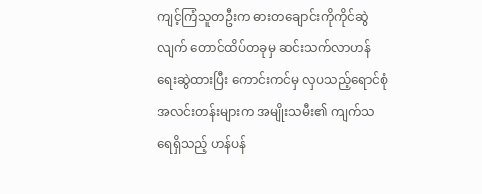ကျင့်ကြံသူတဦးက ဓားတချောင်းကိုကိုင်ဆွဲလျက် တောင်ထိပ်တခုမှ ဆင်းသက်လာဟန်ရေးဆွဲထားပြီး ကောင်းကင်မှ လှပသည့်ရောင်စုံအလင်းတန်းများက အမျိုးသမီး၏ ကျက်သရေရှိသည့် ဟန်ပန်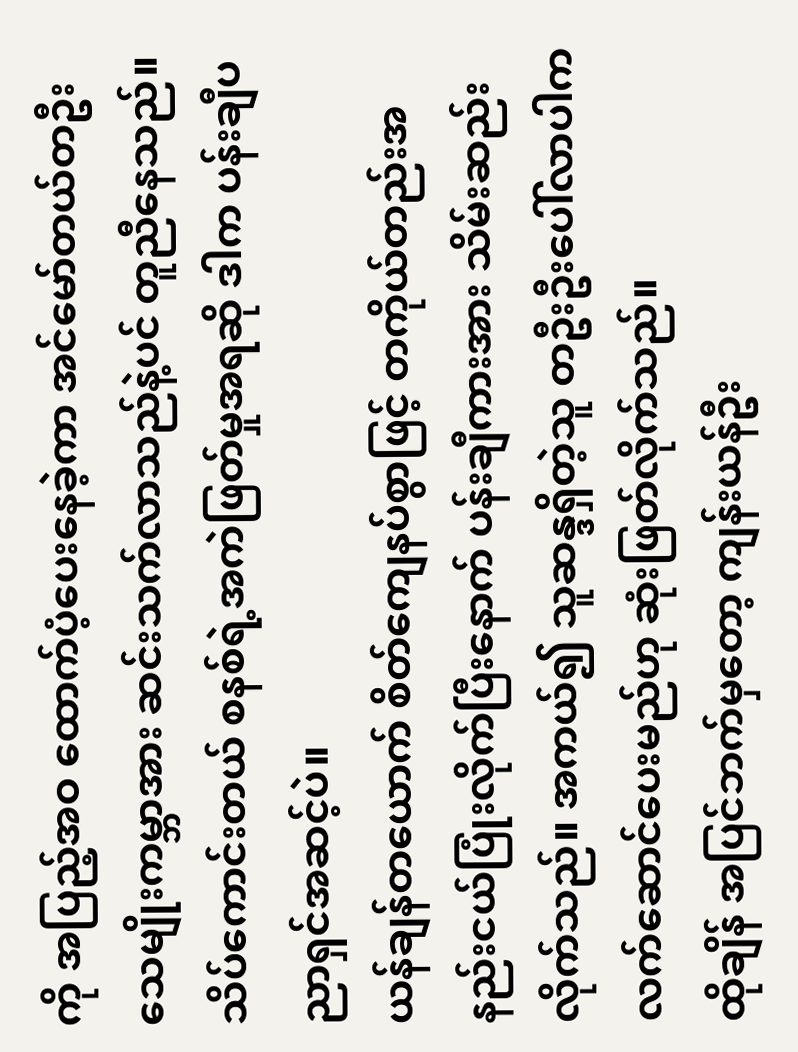ကို အပြည့်အဝ ထောက်ပံ့ပေးနေခဲ့ကာ အင်မော်တယ်တဦး သေမျိုးကမ္ဘာအား ဆင်းသက်လာသည်နဲ့ပင် တူညီနေသည်။
သိပ်ကောင်းတယ် စနစ်ရဲ့အကဲဖြတ်မှုအရဆို ဒါက ပန်းချီပညာရှင်အဆင့်ပဲ။
ယန်ချန်တယောက် စိတ်ကျေနပ်စွာဖြင့် တကိုယ်တည်းအနည်းငယ်ပြုံးလိုက်ပြီးနောက် ပန်းချီကားအား သိမ်းဆည်းလိုက်သည်။ အကယ်၍ သူဆန္ဒရှိတဲ့သူ တဦးဦးပေါ်လာပါက လက်ဆောင်ပေးမည်ဟု ဆုံးဖြတ်လိုက်သည်။
ထိုချိန် အပြင်ဘက်မှတော့ ကျန်းယန်ဦး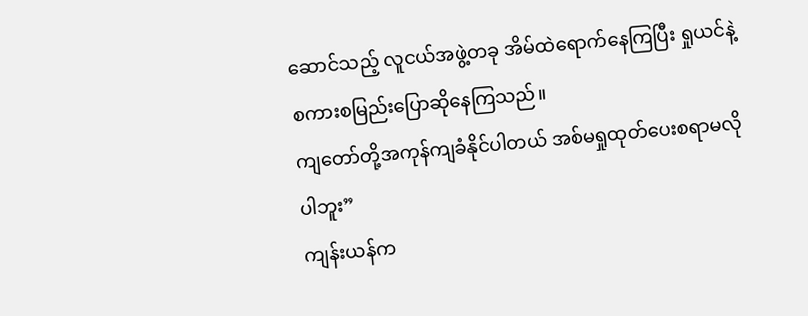ဆောင်သည့် လူငယ်အဖွဲ့တခု အိမ်ထဲရောက်နေကြပြီး ရှုယင်နဲ့စကားစမြည်းပြောဆိုနေကြသည်။
ကျတော်တို့အကုန်ကျခံနိုင်ပါတယ် အစ်မရှုထုတ်ပေးစရာမလိုပါဘူး”
ကျန်းယန်က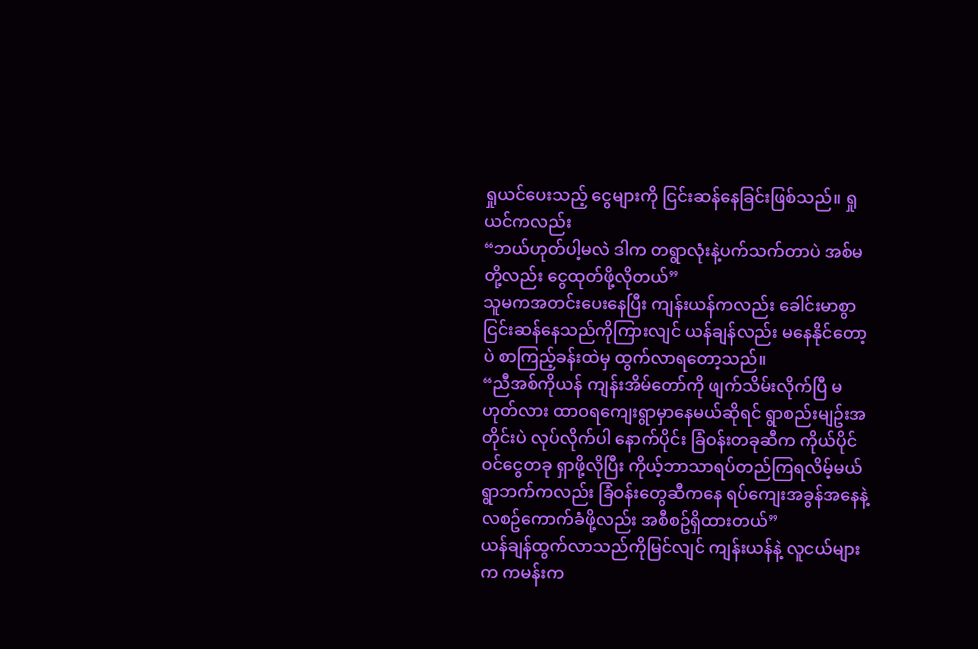ရှုယင်ပေးသည့် ငွေများကို ငြင်းဆန်နေခြင်းဖြစ်သည်။ ရှုယင်ကလည်း
“ဘယ်ဟုတ်ပါ့မလဲ ဒါက တရွာလုံးနဲ့ပက်သက်တာပဲ အစ်မတို့လည်း ငွေထုတ်ဖို့လိုတယ်”
သူမကအတင်းပေးနေပြီး ကျန်းယန်ကလည်း ခေါင်းမာစွာ ငြင်းဆန်နေသည်ကိုကြားလျင် ယန်ချန်လည်း မနေနိုင်တော့ပဲ စာကြည့်ခန်းထဲမှ ထွက်လာရတော့သည်။
“ညီအစ်ကိုယန် ကျန်းအိမ်တော်ကို ဖျက်သိမ်းလိုက်ပြီ မဟုတ်လား ထာဝရကျေးရွာမှာနေမယ်ဆိုရင် ရွာစည်းမျဥ်းအတိုင်းပဲ လုပ်လိုက်ပါ နောက်ပိုင်း ခြံဝန်းတခုဆီက ကိုယ်ပိုင်ဝင်ငွေတခု ရှာဖို့လိုပြီး ကိုယ့်ဘာသာရပ်တည်ကြရလိမ့်မယ် ရွာဘက်ကလည်း ခြံဝန်းတွေဆီကနေ ရပ်ကျေးအခွန်အနေနဲ့ လစဥ်ကောက်ခံဖို့လည်း အစီစဥ်ရှိထားတယ်”
ယန်ချန်ထွက်လာသည်ကိုမြင်လျင် ကျန်းယန်နဲ့ လူငယ်များက ကမန်းက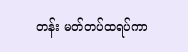တန်း မတ်တပ်ထရပ်ကာ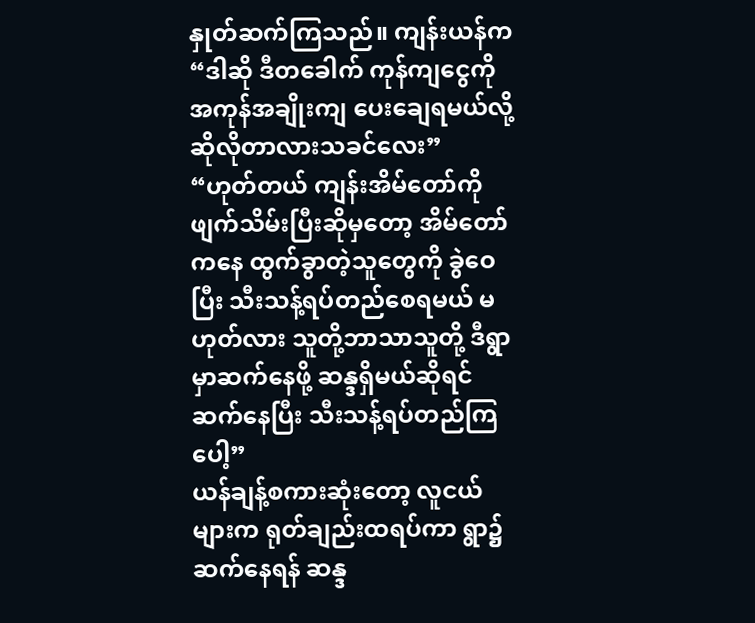နှုတ်ဆက်ကြသည်။ ကျန်းယန်က
“ဒါဆို ဒီတခေါက် ကုန်ကျငွေကို အကုန်အချိုးကျ ပေးချေရမယ်လို့ ဆိုလိုတာလားသခင်လေး”
“ဟုတ်တယ် ကျန်းအိမ်တော်ကိုဖျက်သိမ်းပြီးဆိုမှတော့ အိမ်တော်ကနေ ထွက်ခွာတဲ့သူတွေကို ခွဲဝေပြီး သီးသန့်ရပ်တည်စေရမယ် မဟုတ်လား သူတို့ဘာသာသူတို့ ဒီရွာမှာဆက်နေဖို့ ဆန္ဒရှိမယ်ဆိုရင် ဆက်နေပြီး သီးသန့်ရပ်တည်ကြပေါ့”
ယန်ချန့်စကားဆုံးတော့ လူငယ်များက ရုတ်ချည်းထရပ်ကာ ရွာ၌ဆက်နေရန် ဆန္ဒ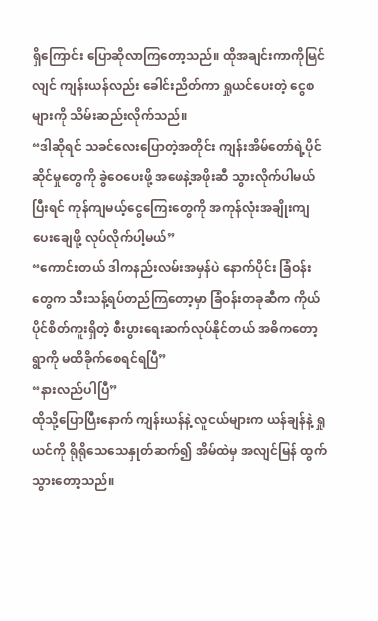ရှိကြောင်း ပြောဆိုလာကြတော့သည်။ ထိုအချင်းကာကိုမြင်လျင် ကျန်းယန်လည်း ခေါင်းညိတ်ကာ ရှုယင်ပေးတဲ့ ငွေစများကို သိမ်းဆည်းလိုက်သည်။
“ဒါဆိုရင် သခင်လေးပြောတဲ့အတိုင်း ကျန်းအိမ်တော်ရဲ့ပိုင်ဆိုင်မှုတွေကို ခွဲဝေပေးဖို့ အဖေနဲ့အဖိုးဆီ သွားလိုက်ပါမယ် ပြီးရင် ကုန်ကျမယ့်ငွေကြေးတွေကို အကုန်လုံးအချိုးကျ ပေးချေဖို့ လုပ်လိုက်ပါ့မယ်”
“ကောင်းတယ် ဒါကနည်းလမ်းအမှန်ပဲ နောက်ပိုင်း ခြံဝန်းတွေက သီးသန့်ရပ်တည်ကြတော့မှာ ခြံဝန်းတခုဆီက ကိုယ်ပိုင်စိတ်ကူးရှိတဲ့ စီးပွားရေးဆက်လုပ်နိုင်တယ် အဓိကတော့ရွာကို မထိခိုက်စေရင်ရပြီ”
“နားလည်ပါပြီ”
ထိုသို့ပြောပြီးနောက် ကျန်းယန်နဲ့ လူငယ်များက ယန်ချန်နဲ့ ရှုယင်ကို ရိုရိုသေသေနှုတ်ဆက်၍ အိမ်ထဲမှ အလျင်မြန် ထွက်သွားတော့သည်။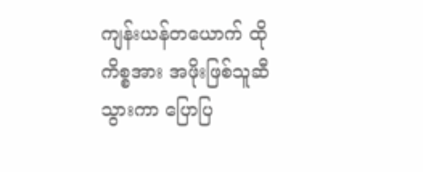ကျန်းယန်တယောက် ထိုကိစ္စအား အဖိုးဖြစ်သူဆီသွားကာ ပြောပြ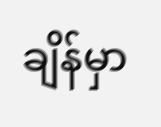ချိန်မှာ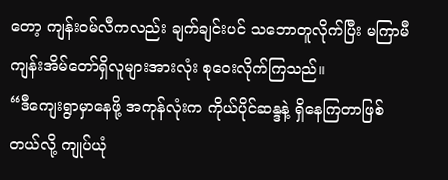တော့ ကျန်းဝမ်လီကလည်း ချက်ချင်းပင် သဘောတူလိုက်ပြီး မကြာမီ ကျန်းအိမ်တော်ရှိလူများအားလုံး စုဝေးလိုက်ကြသည်။
“ဒီကျေးရွာမှာနေဖို့ အကုန်လုံးက ကိုယ်ပိုင်ဆန္ဒနဲ့ ရှိနေကြတာဖြစ်တယ်လို့ ကျုပ်ယုံ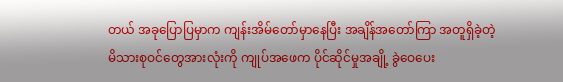တယ် အခုပြောပြမှာက ကျန်းအိမ်တော်မှာနေပြီး အချိန်အတော်ကြာ အတူရှိခဲ့တဲ့ မိသားစုဝင်တွေအားလုံးကို ကျုပ်အဖေက ပိုင်ဆိုင်မှုအချို့ ခွဲဝေပေး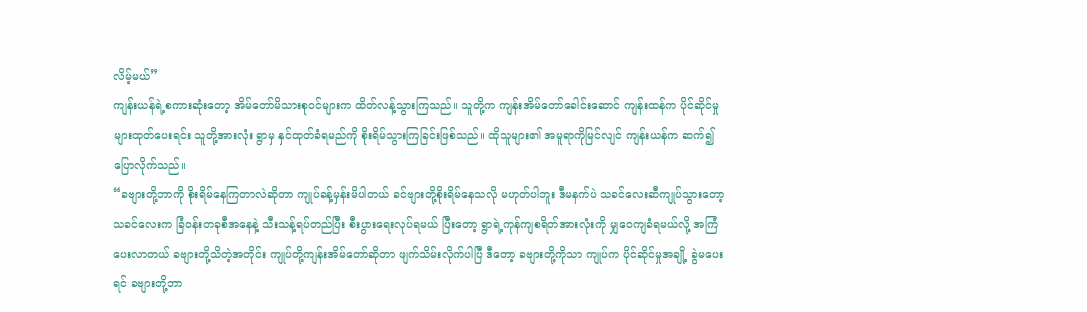လိမ့်မယ်”
ကျန်းယန်ရဲ့စကားဆုံးတော့ အိမ်တော်မိသားစုဝင်များက ထိတ်လန့်သွားကြသည်။ သူတို့က ကျန်းအိမ်တော်ခေါင်းဆောင် ကျန်းထန်က ပိုင်ဆိုင်မှုများထုတ်ပေးရင်း သူတို့အားလုံး ရွာမှ နှင်ထုတ်ခံရမည်ကို စိုးရိမ်သွားကြခြင်းဖြစ်သည်။ ထိုသူများ၏ အမူရာကိုမြင်လျင် ကျန်းယန်က ဆက်၍ ပြောလိုက်သည်။
“ခဗျားတို့ဘာကို စိုးရိမ်နေကြတာလဲဆိုတာ ကျုပ်ခန့်မှန်းမိပါတယ် ခင်ဗျားတို့စိုးရိမ်နေသလို မဟုတ်ပါဘူး ဒီမနက်ပဲ သခင်လေးဆီကျုပ်သွားတော့ သခင်လေးက ခြံဝန်းတခုစီအနေနဲ့ သီးသန့်ရပ်တည်ပြီး စီးပွားရေးလုပ်ရမယ် ပြီးတော့ ရွာရဲ့ကုန်ကျစရိတ်အားလုံးကို မျှဝေကျခံရမယ်လို့ အကြံပေးလာတယ် ခဗျားတို့သိတဲ့အတိုင်း ကျုပ်တို့ကျန်းအိမ်တော်ဆိုတာ ဖျက်သိမ်းလိုက်ပါပြီ ဒီတော့ ခဗျားတို့ကိုသာ ကျုပ်က ပိုင်ဆိုင်မှုအချို့ ခွဲမပေးရင် ခဗျားတို့ဘာ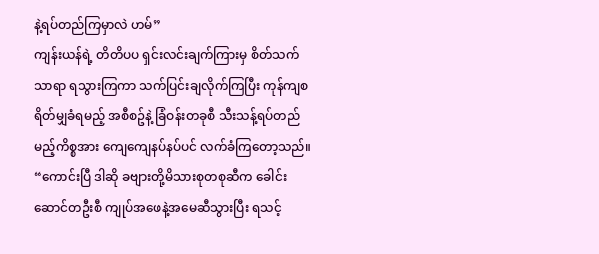နဲ့ရပ်တည်ကြမှာလဲ ဟမ်”
ကျန်းယန်ရဲ့ တိတိပပ ရှင်းလင်းချက်ကြားမှ စိတ်သက်သာရာ ရသွားကြကာ သက်ပြင်းချလိုက်ကြပြီး ကုန်ကျစရိတ်မျှခံရမည့် အစီစဥ်နဲ့ ခြံဝန်းတခုစီ သီးသန့်ရပ်တည်မည့်ကိစ္စအား ကျေကျေနပ်နပ်ပင် လက်ခံကြတော့သည်။
“ကောင်းပြီ ဒါဆို ခဗျားတို့မိသားစုတစုဆီက ခေါင်းဆောင်တဦးစီ ကျုပ်အဖေနဲ့အမေဆီသွားပြီး ရသင့်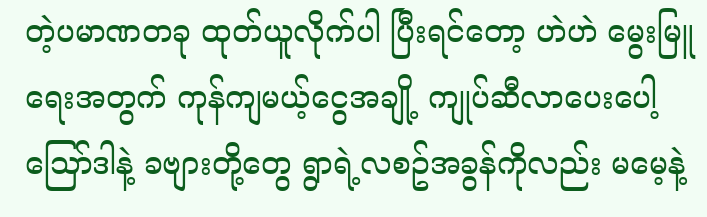တဲ့ပမာဏတခု ထုတ်ယူလိုက်ပါ ပြီးရင်တော့ ဟဲဟဲ မွေးမြူရေးအတွက် ကုန်ကျမယ့်ငွေအချို့ ကျုပ်ဆီလာပေးပေါ့ သြော်ဒါနဲ့ ခဗျားတို့တွေ ရွာရဲ့လစဥ်အခွန်ကိုလည်း မမေ့နဲ့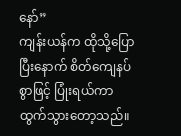နော်”
ကျန်းယန်က ထိုသို့ပြောပြီးနောက် စိတ်ကျေနပ်စွာဖြင့် ပြုံးရယ်ကာ ထွက်သွားတော့သည်။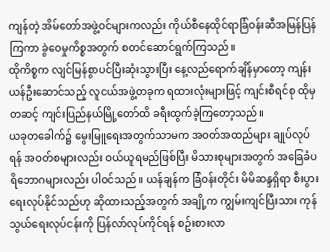ကျန်တဲ့ အိမ်တော်အဖွဲ့ဝင်များကလည်း ကိုယ်စီနေထိုင်ရာခြံဝန်းဆီအမြန်ပြန်ကြကာ ခွဲဝေမှုကိစ္စအတွက် စတင်ဆောင်ရွက်ကြသည်။
ထိုကိစ္စက လျင်မြန်စွာပင်ပြီးဆုံးသွားပြီး နေ့လည်ရောက်ချိန်မှာတော့ ကျန်းယန်ဦးဆောင်သည့် လူငယ်အဖွဲ့တခုက ရထားလုံးများဖြင့် ကျင်းစီရင်စု ထိုမှတဆင့် ကျင်းပြည်နယ်မြို့တော်ထိ ခရီးထွက်ခဲ့ကြတော့သည်။
ယခုတခေါက်၌ မွေးမြူရေးအတွက်သာမက အဝတ်အထည်များ ချုပ်လုပ်ရန် အဝတ်စများလည်း ဝယ်ယူရမည်ဖြစ်ပြီး မိသားစုများအတွက် အခြေခံပရိဘောဂများလည်း ပါဝင်သည်။ ယန်ချန်က ခြံဝန်းတိုင်း မိမိဆန္ဒရှိရာ စီးပွားရေးလုပ်နိုင်သည်ဟု ဆိုထားသည့်အတွက် အချို့က ကျွမ်းကျင်ပြီးသား ကုန်သွယ်ရေးလုပ်ငန်းကို ပြန်လာ်လုပ်ကိုင်ရန် စဥ်းစားလာ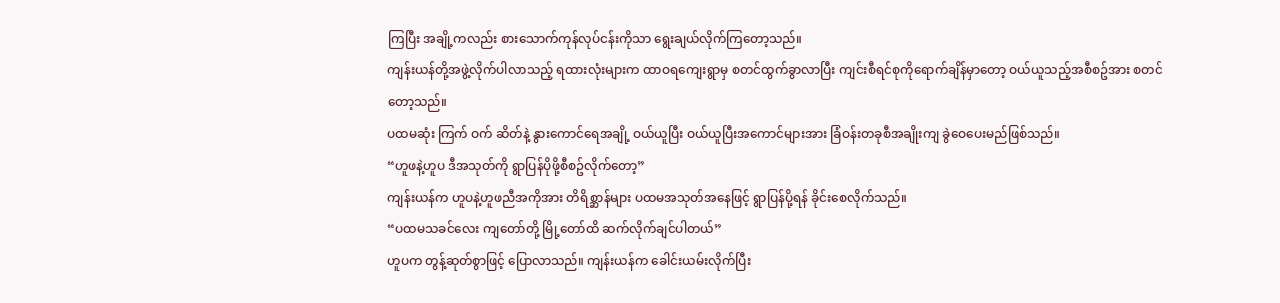ကြပြီး အချို့ကလည်း စားသောက်ကုန်လုပ်ငန်းကိုသာ ရွေးချယ်လိုက်ကြတော့သည်။
ကျန်းယန်တို့အဖွဲ့လိုက်ပါလာသည့် ရထားလုံးများက ထာဝရကျေးရွာမှ စတင်ထွက်ခွာလာပြီး ကျင်းစီရင်စုကိုရောက်ချိန်မှာတော့ ဝယ်ယူသည့်အစီစဥ်အား စတင်တော့သည်။
ပထမဆုံး ကြက် ဝက် ဆိတ်နဲ့ နွားကောင်ရေအချို့ ဝယ်ယူပြီး ဝယ်ယူပြီးအကောင်များအား ခြံဝန်းတခုစီအချိုးကျ ခွဲဝေပေးမည်ဖြစ်သည်။
“ဟူဖနဲ့ဟူပ ဒီအသုတ်ကို ရွာပြန်ပိုဖို့စီစဥ်လိုက်တော့”
ကျန်းယန်က ဟူပနဲ့ဟူဖညီအကိုအား တိရိစ္ဆာန်များ ပထမအသုတ်အနေဖြင့် ရွာပြန်ပို့ရန် ခိုင်းစေလိုက်သည်။
“ပထမသခင်လေး ကျတော်တို့ မြို့တော်ထိ ဆက်လိုက်ချင်ပါတယ်”
ဟူပက တွန့်ဆုတ်စွာဖြင့် ပြောလာသည်။ ကျန်းယန်က ခေါင်းယမ်းလိုက်ပြီး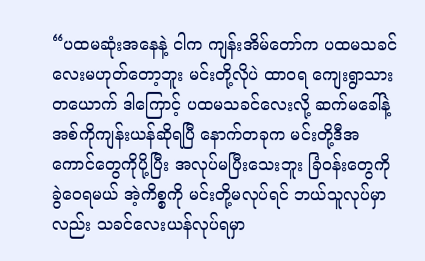“ပထမဆုံးအနေနဲ့ ငါက ကျန်းအိမ်တော်က ပထမသခင်လေးမဟုတ်တော့ဘူး မင်းတို့လိုပဲ ထာဝရ ကျေးရွာသားတယောက် ဒါကြောင့် ပထမသခင်လေးလို့ ဆက်မခေါ်နဲ့ အစ်ကိုကျန်းယန်ဆိုရပြီ နောက်တခုက မင်းတို့ဒီအကောင်တွေကိုပို့ပြီး အလုပ်မပြီးသေးဘူး ခြံဝန်းတွေကို ခွဲဝေရမယ် အဲ့ကိစ္စကို မင်းတို့မလုပ်ရင် ဘယ်သူလုပ်မှာလည်း သခင်လေးယန်လုပ်ရမှာ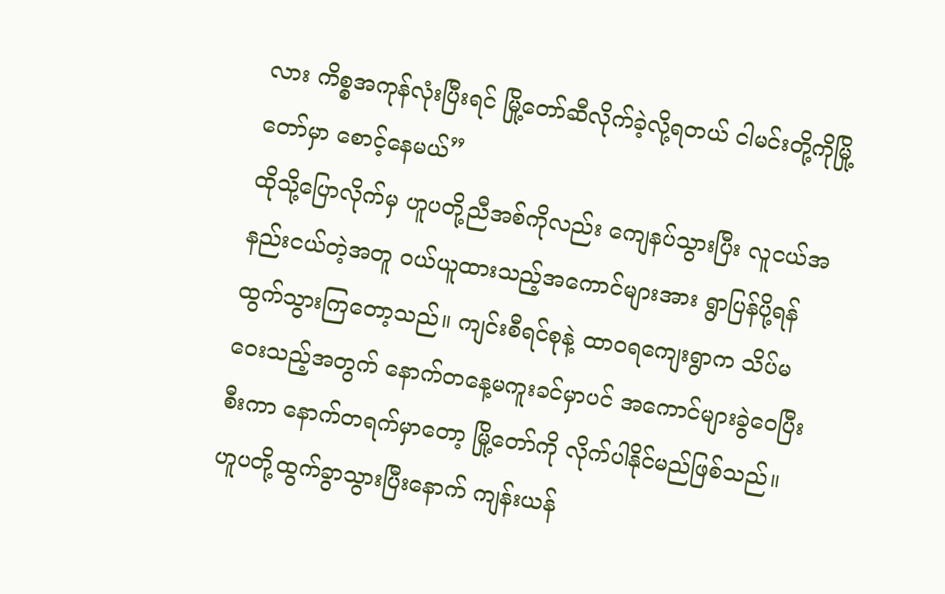လား ကိစ္စအကုန်လုံးပြီးရင် မြို့တော်ဆီလိုက်ခဲ့လို့ရတယ် ငါမင်းတို့ကိုမြို့တော်မှာ စောင့်နေမယ်”
ထိုသို့ပြောလိုက်မှ ဟူပတို့ညီအစ်ကိုလည်း ကျေနပ်သွားပြီး လူငယ်အနည်းငယ်တဲ့အတူ ဝယ်ယူထားသည့်အကောင်များအား ရွာပြန်ပို့ရန်ထွက်သွားကြတော့သည်။ ကျင်းစီရင်စုနဲ့ ထာဝရကျေးရွာက သိပ်မဝေးသည့်အတွက် နောက်တနေ့မကူးခင်မှာပင် အကောင်များခွဲဝေပြီးစီးကာ နောက်တရက်မှာတော့ မြို့တော်ကို လိုက်ပါနိုင်မည်ဖြစ်သည်။
ဟူပတို့ထွက်ခွာသွားပြီးနောက် ကျန်းယန်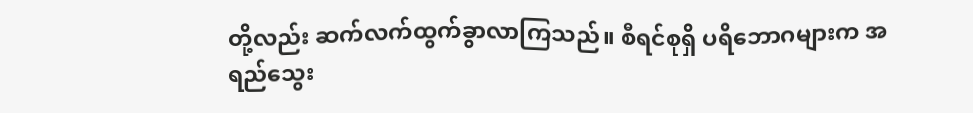တို့လည်း ဆက်လက်ထွက်ခွာလာကြသည်။ စီရင်စုရှိ ပရိဘောဂများက အရည်သွေး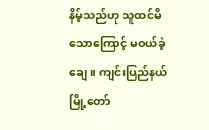နိမ့်သည်ဟု သူထင်မိသောကြောင့် မဝယ်ခဲ့ချေ။ ကျင်းပြည်နယ်မြို့တော်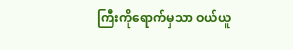ကြီးကိုရောက်မှသာ ဝယ်ယူ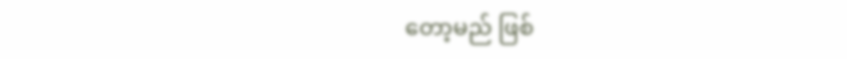တော့မည် ဖြစ်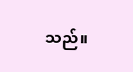သည်။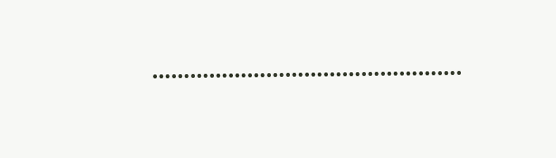………………………………………….